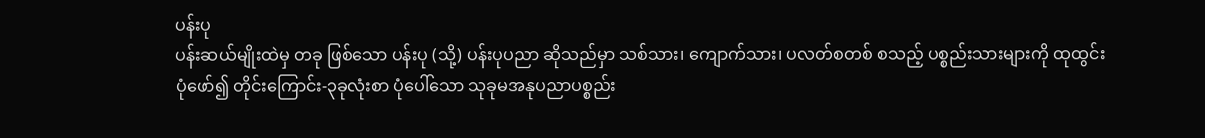ပန်းပု
ပန်းဆယ်မျိုးထဲမှ တခု ဖြစ်သော ပန်းပု (သို့) ပန်းပုပညာ ဆိုသည်မှာ သစ်သား၊ ကျောက်သား၊ ပလတ်စတစ် စသည့် ပစ္စည်းသားများကို ထုထွင်းပုံဖော်၍ တိုင်းကြောင်း-၃ခုလုံးစာ ပုံပေါ်သော သုခုမအနုပညာပစ္စည်း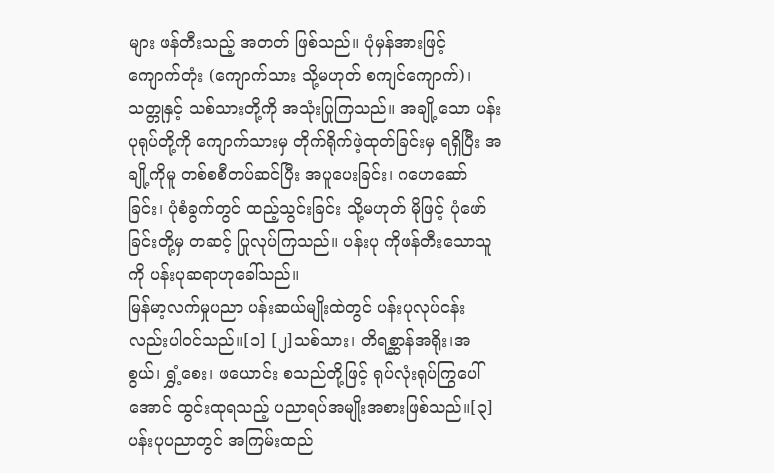များ ဖန်တီးသည့် အတတ် ဖြစ်သည်။ ပုံမှန်အားဖြင့် ကျောက်တုံး (ကျောက်သား သို့မဟုတ် စကျင်ကျောက်)၊ သတ္တုနှင့် သစ်သားတို့ကို အသုံးပြုကြသည်။ အချို့သော ပန်းပုရုပ်တို့ကို ကျောက်သားမှ တိုက်ရိုက်ဖဲ့ထုတ်ခြင်းမှ ရရှိပြီး အချို့ကိုမူ တစ်စစီတပ်ဆင်ပြီး အပူပေးခြင်း၊ ဂဟေဆော်ခြင်း၊ ပုံစံခွက်တွင် ထည့်သွင်းခြင်း သို့မဟုတ် မိုဖြင့် ပုံဖော်ခြင်းတို့မှ တဆင့် ပြုလုပ်ကြသည်။ ပန်းပု ကိုဖန်တီးသောသူကို ပန်းပုဆရာဟုခေါ်သည်။
မြန်မာ့လက်မှုပညာ ပန်းဆယ်မျိုးထဲတွင် ပန်းပုလုပ်ငန်းလည်းပါဝင်သည်။[၁] [၂]သစ်သား၊ တိရစ္ဆာန်အရိုး၊အစွယ်၊ ရွှံ့စေး၊ ဖယောင်း စသည်တို့ဖြင့် ရုပ်လုံးရုပ်ကြွပေါ်အောင် ထွင်းထုရသည့် ပညာရပ်အမျိုးအစားဖြစ်သည်။[၃]
ပန်းပုပညာတွင် အကြမ်းထည်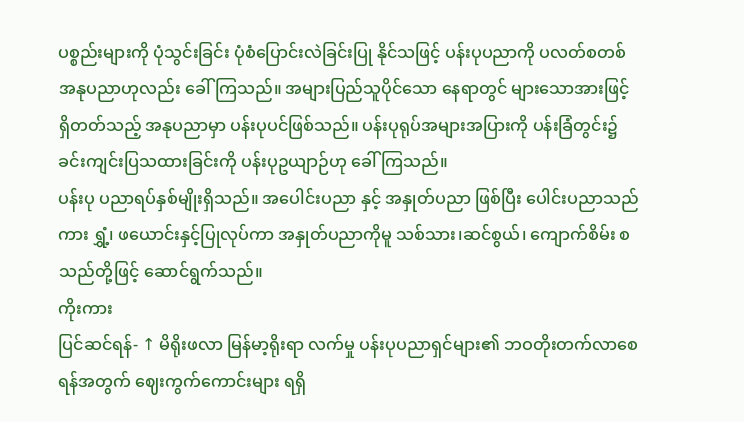ပစ္စည်းများကို ပုံသွင်းခြင်း ပုံစံပြောင်းလဲခြင်းပြု နိုင်သဖြင့် ပန်းပုပညာကို ပလတ်စတစ် အနုပညာဟုလည်း ခေါ်ကြသည်။ အများပြည်သူပိုင်သော နေရာတွင် များသောအားဖြင့် ရှိတတ်သည့် အနုပညာမှာ ပန်းပုပင်ဖြစ်သည်။ ပန်းပုရုပ်အများအပြားကို ပန်းခြံတွင်း၌ ခင်းကျင်းပြသထားခြင်းကို ပန်းပုဥယျာဉ်ဟု ခေါ်ကြသည်။
ပန်းပု ပညာရပ်နှစ်မျိုးရှိသည်။ အပေါင်းပညာ နှင့် အနှုတ်ပညာ ဖြစ်ပြီး ပေါင်းပညာသည်ကား ရွှံ့၊ ဖယောင်းနှင့်ပြုလုပ်ကာ အနှုတ်ပညာကိုမူ သစ်သား၊ဆင်စွယ်၊ ကျောက်စိမ်း စသည်တို့ဖြင့် ဆောင်ရွက်သည်။
ကိုးကား
ပြင်ဆင်ရန်- ↑ မိရိုးဖလာ မြန်မာ့ရိုးရာ လက်မှု ပန်းပုပညာရှင်များ၏ ဘဝတိုးတက်လာစေရန်အတွက် ဈေးကွက်ကောင်းများ ရရှိ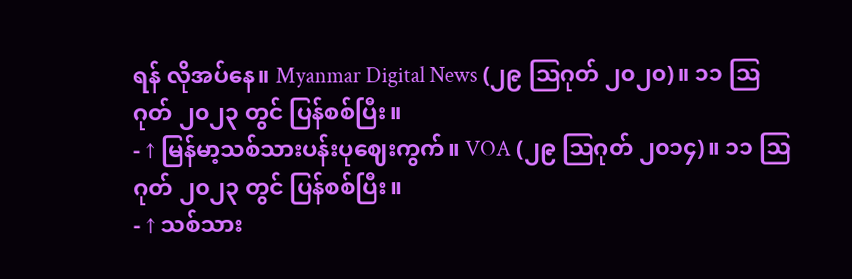ရန် လိုအပ်နေ။ Myanmar Digital News (၂၉ ဩဂုတ် ၂၀၂၀)။ ၁၁ ဩဂုတ် ၂၀၂၃ တွင် ပြန်စစ်ပြီး။
- ↑ မြန်မာ့သစ်သားပန်းပုဈေးကွက်။ VOA (၂၉ ဩဂုတ် ၂၀၁၄)။ ၁၁ ဩဂုတ် ၂၀၂၃ တွင် ပြန်စစ်ပြီး။
- ↑ သစ်သား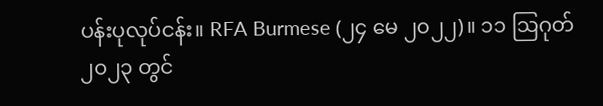ပန်းပုလုပ်ငန်း။ RFA Burmese (၂၄ မေ ၂၀၂၂)။ ၁၁ ဩဂုတ် ၂၀၂၃ တွင်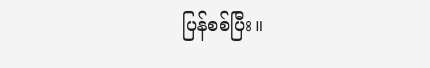ပြန်စစ်ပြီး။